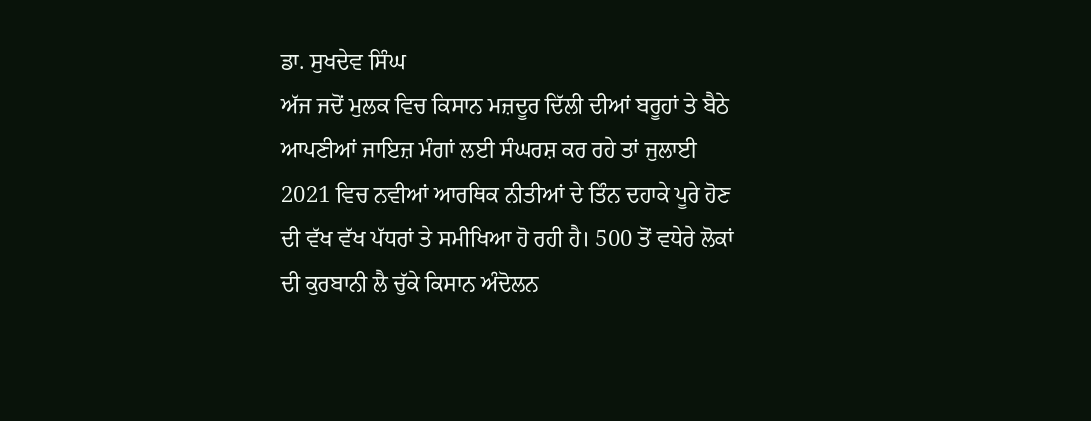ਡਾ. ਸੁਖਦੇਵ ਸਿੰਘ
ਅੱਜ ਜਦੋਂ ਮੁਲਕ ਵਿਚ ਕਿਸਾਨ ਮਜ਼ਦੂਰ ਦਿੱਲੀ ਦੀਆਂ ਬਰੂਹਾਂ ਤੇ ਬੈਠੇ ਆਪਣੀਆਂ ਜਾਇਜ਼ ਮੰਗਾਂ ਲਈ ਸੰਘਰਸ਼ ਕਰ ਰਹੇ ਤਾਂ ਜੁਲਾਈ 2021 ਵਿਚ ਨਵੀਆਂ ਆਰਥਿਕ ਨੀਤੀਆਂ ਦੇ ਤਿੰਨ ਦਹਾਕੇ ਪੂਰੇ ਹੋਣ ਦੀ ਵੱਖ ਵੱਖ ਪੱਧਰਾਂ ਤੇ ਸਮੀਖਿਆ ਹੋ ਰਹੀ ਹੈ। 500 ਤੋਂ ਵਧੇਰੇ ਲੋਕਾਂ ਦੀ ਕੁਰਬਾਨੀ ਲੈ ਚੁੱਕੇ ਕਿਸਾਨ ਅੰਦੋਲਨ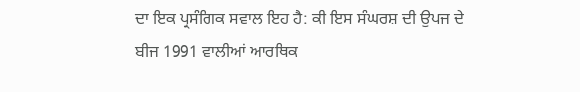ਦਾ ਇਕ ਪ੍ਰਸੰਗਿਕ ਸਵਾਲ ਇਹ ਹੈ: ਕੀ ਇਸ ਸੰਘਰਸ਼ ਦੀ ਉਪਜ ਦੇ ਬੀਜ 1991 ਵਾਲੀਆਂ ਆਰਥਿਕ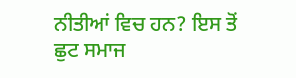ਨੀਤੀਆਂ ਵਿਚ ਹਨ? ਇਸ ਤੋਂ ਛੁਟ ਸਮਾਜ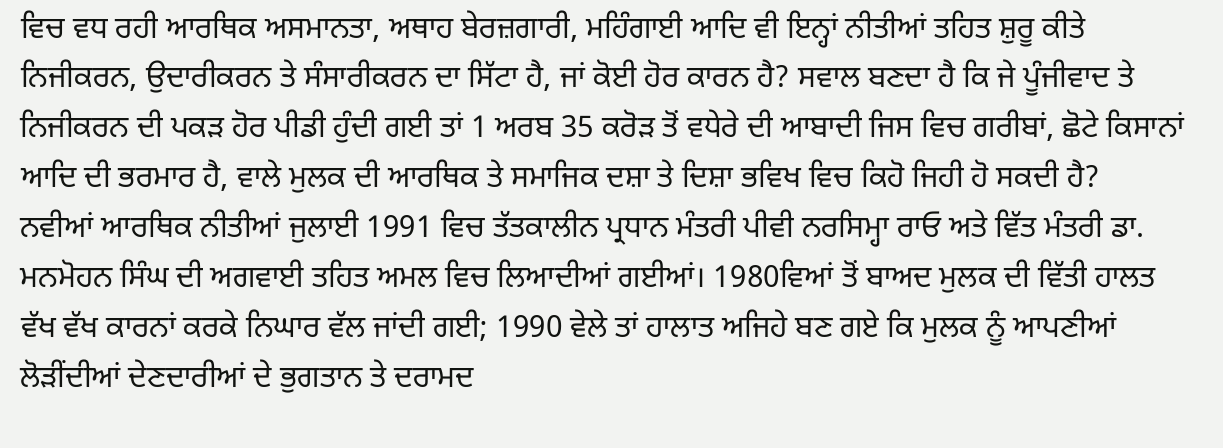ਵਿਚ ਵਧ ਰਹੀ ਆਰਥਿਕ ਅਸਮਾਨਤਾ, ਅਥਾਹ ਬੇਰਜ਼ਗਾਰੀ, ਮਹਿੰਗਾਈ ਆਦਿ ਵੀ ਇਨ੍ਹਾਂ ਨੀਤੀਆਂ ਤਹਿਤ ਸ਼ੁਰੂ ਕੀਤੇ ਨਿਜੀਕਰਨ, ਉਦਾਰੀਕਰਨ ਤੇ ਸੰਸਾਰੀਕਰਨ ਦਾ ਸਿੱਟਾ ਹੈ, ਜਾਂ ਕੋਈ ਹੋਰ ਕਾਰਨ ਹੈ? ਸਵਾਲ ਬਣਦਾ ਹੈ ਕਿ ਜੇ ਪੂੰਜੀਵਾਦ ਤੇ ਨਿਜੀਕਰਨ ਦੀ ਪਕੜ ਹੋਰ ਪੀਡੀ ਹੁੰਦੀ ਗਈ ਤਾਂ 1 ਅਰਬ 35 ਕਰੋੜ ਤੋਂ ਵਧੇਰੇ ਦੀ ਆਬਾਦੀ ਜਿਸ ਵਿਚ ਗਰੀਬਾਂ, ਛੋਟੇ ਕਿਸਾਨਾਂ ਆਦਿ ਦੀ ਭਰਮਾਰ ਹੈ, ਵਾਲੇ ਮੁਲਕ ਦੀ ਆਰਥਿਕ ਤੇ ਸਮਾਜਿਕ ਦਸ਼ਾ ਤੇ ਦਿਸ਼ਾ ਭਵਿਖ ਵਿਚ ਕਿਹੋ ਜਿਹੀ ਹੋ ਸਕਦੀ ਹੈ?
ਨਵੀਆਂ ਆਰਥਿਕ ਨੀਤੀਆਂ ਜੁਲਾਈ 1991 ਵਿਚ ਤੱਤਕਾਲੀਨ ਪ੍ਰਧਾਨ ਮੰਤਰੀ ਪੀਵੀ ਨਰਸਿਮ੍ਹਾ ਰਾਓ ਅਤੇ ਵਿੱਤ ਮੰਤਰੀ ਡਾ. ਮਨਮੋਹਨ ਸਿੰਘ ਦੀ ਅਗਵਾਈ ਤਹਿਤ ਅਮਲ ਵਿਚ ਲਿਆਦੀਆਂ ਗਈਆਂ। 1980ਵਿਆਂ ਤੋਂ ਬਾਅਦ ਮੁਲਕ ਦੀ ਵਿੱਤੀ ਹਾਲਤ ਵੱਖ ਵੱਖ ਕਾਰਨਾਂ ਕਰਕੇ ਨਿਘਾਰ ਵੱਲ ਜਾਂਦੀ ਗਈ; 1990 ਵੇਲੇ ਤਾਂ ਹਾਲਾਤ ਅਜਿਹੇ ਬਣ ਗਏ ਕਿ ਮੁਲਕ ਨੂੰ ਆਪਣੀਆਂ ਲੋੜੀਂਦੀਆਂ ਦੇਣਦਾਰੀਆਂ ਦੇ ਭੁਗਤਾਨ ਤੇ ਦਰਾਮਦ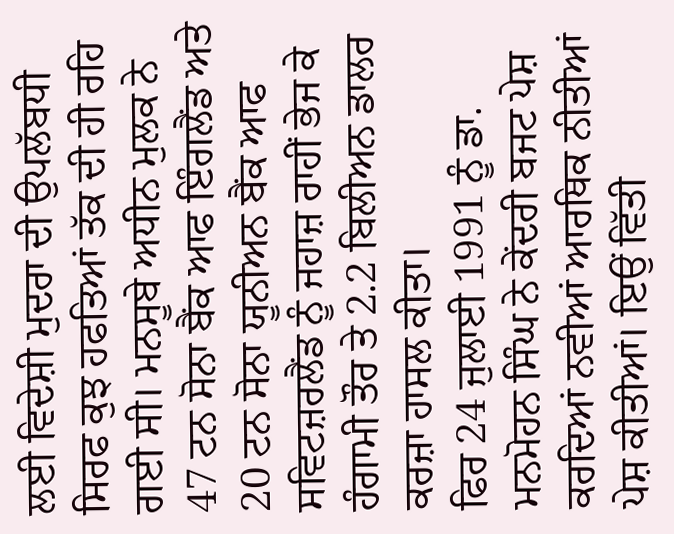ਲਈ ਵਿਦੇਸ਼ੀ ਮੁਦਰਾ ਦੀ ਉਪਲੱਬਧੀ ਸਿਰਫ ਕੁਝ ਹਫਤਿਆਂ ਤੱਕ ਦੀ ਹੀ ਰਹਿ ਗਈ ਸੀ। ਮਨਸੂਬੇ ਅਧੀਨ ਮੁਲਕ ਨੇ 47 ਟਨ ਸੋਨਾ ਬੈਂਕ ਆਫ ਇੰਗਲੈਂਡ ਅਤੇ 20 ਟਨ ਸੋਨਾ ਯੂਨੀਅਨ ਬੈਂਕ ਆਫ ਸਵਿਟਜ਼ਰਲੈਂਡ ਨੂੰ ਜਹਾਜ਼ ਰਾਹੀਂ ਭੇਜ ਕੇ ਹੰਗਾਮੀ ਤੌਰ ਤੇ 2.2 ਬਿਲੀਅਨ ਡਾਲਰ ਕਰਜ਼ਾ ਹਾਸਲ ਕੀਤਾ।
ਫਿਰ 24 ਜੁਲਾਈ 1991 ਨੂੰ ਡਾ. ਮਨਮੋਹਨ ਸਿੰਘ ਨੇ ਕੇਂਦਰੀ ਬਜਟ ਪੇਸ਼ ਕਰਦਿਆਂ ਨਵੀਆਂ ਆਰਥਿਕ ਨੀਤੀਆਂ ਪੇਸ਼ ਕੀਤੀਆਂ। ਇਉਂ ਵਿੱਤੀ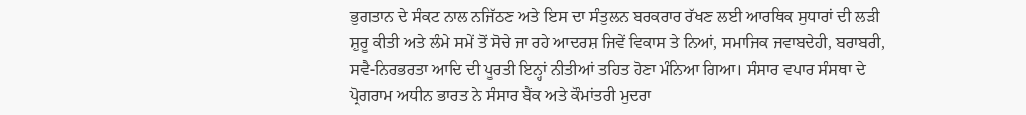ਭੁਗਤਾਨ ਦੇ ਸੰਕਟ ਨਾਲ ਨਜਿੱਠਣ ਅਤੇ ਇਸ ਦਾ ਸੰਤੁਲਨ ਬਰਕਰਾਰ ਰੱਖਣ ਲਈ ਆਰਥਿਕ ਸੁਧਾਰਾਂ ਦੀ ਲੜੀ ਸ਼ੁਰੂ ਕੀਤੀ ਅਤੇ ਲੰਮੇ ਸਮੇਂ ਤੋਂ ਸੋਚੇ ਜਾ ਰਹੇ ਆਦਰਸ਼ ਜਿਵੇਂ ਵਿਕਾਸ ਤੇ ਨਿਆਂ, ਸਮਾਜਿਕ ਜਵਾਬਦੇਹੀ, ਬਰਾਬਰੀ, ਸਵੈ-ਨਿਰਭਰਤਾ ਆਦਿ ਦੀ ਪੂਰਤੀ ਇਨ੍ਹਾਂ ਨੀਤੀਆਂ ਤਹਿਤ ਹੋਣਾ ਮੰਨਿਆ ਗਿਆ। ਸੰਸਾਰ ਵਪਾਰ ਸੰਸਥਾ ਦੇ ਪ੍ਰੋਗਰਾਮ ਅਧੀਨ ਭਾਰਤ ਨੇ ਸੰਸਾਰ ਬੈਂਕ ਅਤੇ ਕੌਮਾਂਤਰੀ ਮੁਦਰਾ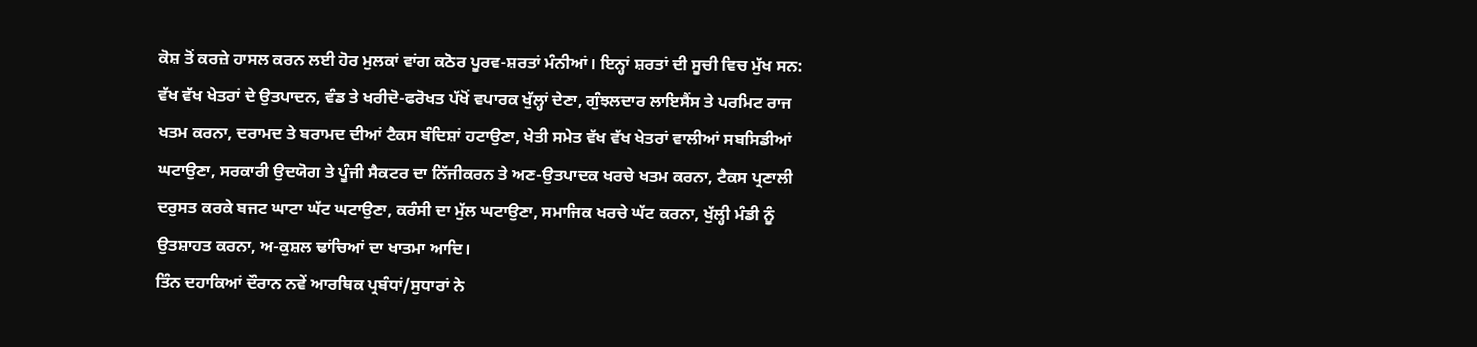ਕੋਸ਼ ਤੋਂ ਕਰਜ਼ੇ ਹਾਸਲ ਕਰਨ ਲਈ ਹੋਰ ਮੁਲਕਾਂ ਵਾਂਗ ਕਠੋਰ ਪੂਰਵ-ਸ਼ਰਤਾਂ ਮੰਨੀਆਂ। ਇਨ੍ਹਾਂ ਸ਼ਰਤਾਂ ਦੀ ਸੂਚੀ ਵਿਚ ਮੁੱਖ ਸਨ: ਵੱਖ ਵੱਖ ਖੇਤਰਾਂ ਦੇ ਉਤਪਾਦਨ, ਵੰਡ ਤੇ ਖਰੀਦੋ-ਫਰੋਖਤ ਪੱਖੋਂ ਵਪਾਰਕ ਖੁੱਲ੍ਹਾਂ ਦੇਣਾ, ਗੁੰਝਲਦਾਰ ਲਾਇਸੈਂਸ ਤੇ ਪਰਮਿਟ ਰਾਜ ਖਤਮ ਕਰਨਾ, ਦਰਾਮਦ ਤੇ ਬਰਾਮਦ ਦੀਆਂ ਟੈਕਸ ਬੰਦਿਸ਼ਾਂ ਹਟਾਉਣਾ, ਖੇਤੀ ਸਮੇਤ ਵੱਖ ਵੱਖ ਖੇਤਰਾਂ ਵਾਲੀਆਂ ਸਬਸਿਡੀਆਂ ਘਟਾਉਣਾ, ਸਰਕਾਰੀ ਉਦਯੋਗ ਤੇ ਪੂੰਜੀ ਸੈਕਟਰ ਦਾ ਨਿੱਜੀਕਰਨ ਤੇ ਅਣ-ਉਤਪਾਦਕ ਖਰਚੇ ਖਤਮ ਕਰਨਾ, ਟੈਕਸ ਪ੍ਰਣਾਲੀ ਦਰੁਸਤ ਕਰਕੇ ਬਜਟ ਘਾਟਾ ਘੱਟ ਘਟਾਉਣਾ, ਕਰੰਸੀ ਦਾ ਮੁੱਲ ਘਟਾਉਣਾ, ਸਮਾਜਿਕ ਖਰਚੇ ਘੱਟ ਕਰਨਾ, ਖੁੱਲ੍ਹੀ ਮੰਡੀ ਨੂੰ ਉਤਸ਼ਾਹਤ ਕਰਨਾ, ਅ-ਕੁਸ਼ਲ ਢਾਂਚਿਆਂ ਦਾ ਖਾਤਮਾ ਆਦਿ।
ਤਿੰਨ ਦਹਾਕਿਆਂ ਦੌਰਾਨ ਨਵੇਂ ਆਰਥਿਕ ਪ੍ਰਬੰਧਾਂ/ਸੁਧਾਰਾਂ ਨੇ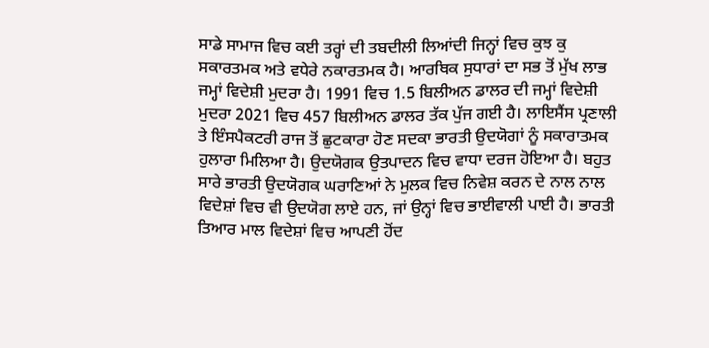ਸਾਡੇ ਸਾਮਾਜ ਵਿਚ ਕਈ ਤਰ੍ਹਾਂ ਦੀ ਤਬਦੀਲੀ ਲਿਆਂਦੀ ਜਿਨ੍ਹਾਂ ਵਿਚ ਕੁਝ ਕੁ ਸਕਾਰਤਮਕ ਅਤੇ ਵਧੇਰੇ ਨਕਾਰਤਮਕ ਹੈ। ਆਰਥਿਕ ਸੁਧਾਰਾਂ ਦਾ ਸਭ ਤੋਂ ਮੁੱਖ ਲਾਭ ਜਮ੍ਹਾਂ ਵਿਦੇਸ਼ੀ ਮੁਦਰਾ ਹੈ। 1991 ਵਿਚ 1.5 ਬਿਲੀਅਨ ਡਾਲਰ ਦੀ ਜਮ੍ਹਾਂ ਵਿਦੇਸ਼ੀ ਮੁਦਰਾ 2021 ਵਿਚ 457 ਬਿਲੀਅਨ ਡਾਲਰ ਤੱਕ ਪੁੱਜ ਗਈ ਹੈ। ਲਾਇਸੈਂਸ ਪ੍ਰਣਾਲੀ ਤੇ ਇੰਸਪੈਕਟਰੀ ਰਾਜ ਤੋਂ ਛੁਟਕਾਰਾ ਹੋਣ ਸਦਕਾ ਭਾਰਤੀ ਉਦਯੋਗਾਂ ਨੂੰ ਸਕਾਰਾਤਮਕ ਹੁਲਾਰਾ ਮਿਲਿਆ ਹੈ। ਉਦਯੋਗਕ ਉਤਪਾਦਨ ਵਿਚ ਵਾਧਾ ਦਰਜ ਹੋਇਆ ਹੈ। ਬਹੁਤ ਸਾਰੇ ਭਾਰਤੀ ਉਦਯੋਗਕ ਘਰਾਣਿਆਂ ਨੇ ਮੁਲਕ ਵਿਚ ਨਿਵੇਸ਼ ਕਰਨ ਦੇ ਨਾਲ ਨਾਲ ਵਿਦੇਸ਼ਾਂ ਵਿਚ ਵੀ ਉਦਯੋਗ ਲਾਏ ਹਨ, ਜਾਂ ਉਨ੍ਹਾਂ ਵਿਚ ਭਾਈਵਾਲੀ ਪਾਈ ਹੈ। ਭਾਰਤੀ ਤਿਆਰ ਮਾਲ ਵਿਦੇਸ਼ਾਂ ਵਿਚ ਆਪਣੀ ਹੋਂਦ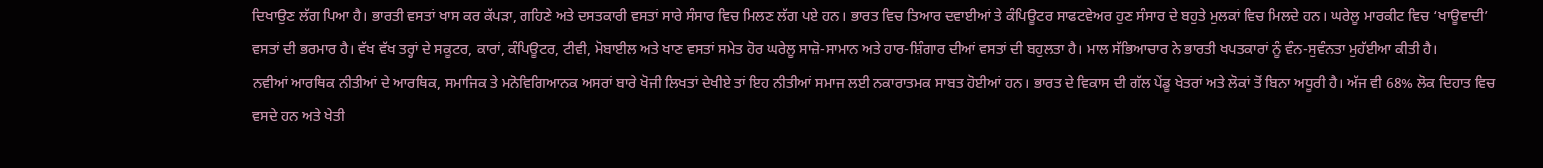ਦਿਖਾਉਣ ਲੱਗ ਪਿਆ ਹੈ। ਭਾਰਤੀ ਵਸਤਾਂ ਖਾਸ ਕਰ ਕੱਪੜਾ, ਗਹਿਣੇ ਅਤੇ ਦਸਤਕਾਰੀ ਵਸਤਾਂ ਸਾਰੇ ਸੰਸਾਰ ਵਿਚ ਮਿਲਣ ਲੱਗ ਪਏ ਹਨ। ਭਾਰਤ ਵਿਚ ਤਿਆਰ ਦਵਾਈਆਂ ਤੇ ਕੰਪਿਊਟਰ ਸਾਫਟਵੇਅਰ ਹੁਣ ਸੰਸਾਰ ਦੇ ਬਹੁਤੇ ਮੁਲਕਾਂ ਵਿਚ ਮਿਲਦੇ ਹਨ। ਘਰੇਲੂ ਮਾਰਕੀਟ ਵਿਚ ‘ਖਾਊਵਾਦੀ’ ਵਸਤਾਂ ਦੀ ਭਰਮਾਰ ਹੈ। ਵੱਖ ਵੱਖ ਤਰ੍ਹਾਂ ਦੇ ਸਕੂਟਰ, ਕਾਰਾਂ, ਕੰਪਿਊਟਰ, ਟੀਵੀ, ਮੋਬਾਈਲ ਅਤੇ ਖਾਣ ਵਸਤਾਂ ਸਮੇਤ ਹੋਰ ਘਰੇਲੂ ਸਾਜ਼ੋ-ਸਾਮਾਨ ਅਤੇ ਹਾਰ-ਸ਼ਿੰਗਾਰ ਦੀਆਂ ਵਸਤਾਂ ਦੀ ਬਹੁਲਤਾ ਹੈ। ਮਾਲ ਸੱਭਿਆਚਾਰ ਨੇ ਭਾਰਤੀ ਖਪਤਕਾਰਾਂ ਨੂੰ ਵੰਨ-ਸੁਵੰਨਤਾ ਮੁਹੱਈਆ ਕੀਤੀ ਹੈ।
ਨਵੀਆਂ ਆਰਥਿਕ ਨੀਤੀਆਂ ਦੇ ਆਰਥਿਕ, ਸਮਾਜਿਕ ਤੇ ਮਨੋਵਿਗਿਆਨਕ ਅਸਰਾਂ ਬਾਰੇ ਖੋਜੀ ਲਿਖਤਾਂ ਦੇਖੀਏ ਤਾਂ ਇਹ ਨੀਤੀਆਂ ਸਮਾਜ ਲਈ ਨਕਾਰਾਤਮਕ ਸਾਬਤ ਹੋਈਆਂ ਹਨ। ਭਾਰਤ ਦੇ ਵਿਕਾਸ ਦੀ ਗੱਲ ਪੇਂਡੂ ਖੇਤਰਾਂ ਅਤੇ ਲੋਕਾਂ ਤੋਂ ਬਿਨਾ ਅਧੂਰੀ ਹੈ। ਅੱਜ ਵੀ 68% ਲੋਕ ਦਿਹਾਤ ਵਿਚ ਵਸਦੇ ਹਨ ਅਤੇ ਖੇਤੀ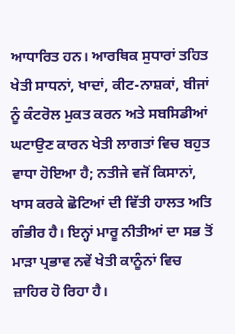ਆਧਾਰਿਤ ਹਨ। ਆਰਥਿਕ ਸੁਧਾਰਾਂ ਤਹਿਤ ਖੇਤੀ ਸਾਧਨਾਂ, ਖਾਦਾਂ, ਕੀਟ-ਨਾਸ਼ਕਾਂ, ਬੀਜਾਂ ਨੂੰ ਕੰਟਰੋਲ ਮੁਕਤ ਕਰਨ ਅਤੇ ਸਬਸਿਡੀਆਂ ਘਟਾਉਣ ਕਾਰਨ ਖੇਤੀ ਲਾਗਤਾਂ ਵਿਚ ਬਹੁਤ ਵਾਧਾ ਹੋਇਆ ਹੈ; ਨਤੀਜੇ ਵਜੋਂ ਕਿਸਾਨਾਂ, ਖਾਸ ਕਰਕੇ ਛੋਟਿਆਂ ਦੀ ਵਿੱਤੀ ਹਾਲਤ ਅਤਿ ਗੰਭੀਰ ਹੈ। ਇਨ੍ਹਾਂ ਮਾਰੂ ਨੀਤੀਆਂ ਦਾ ਸਭ ਤੋਂ ਮਾੜਾ ਪ੍ਰਭਾਵ ਨਵੇਂ ਖੇਤੀ ਕਾਨੂੰਨਾਂ ਵਿਚ ਜ਼ਾਹਿਰ ਹੋ ਰਿਹਾ ਹੈ।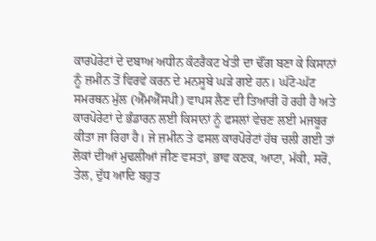ਕਾਰਪੋਰੇਟਾਂ ਦੇ ਦਬਾਅ ਅਧੀਨ ਕੰਟਰੈਕਟ ਖੇਤੀ ਦਾ ਢੌਂਗ ਬਣਾ ਕੇ ਕਿਸਾਨਾਂ ਨੂੰ ਜ਼ਮੀਨ ਤੋਂ ਵਿਰਵੇ ਕਰਨ ਦੇ ਮਨਸੂਬੇ ਘੜੇ ਗਏ ਹਨ। ਘੱਟੋ-ਘੱਟ ਸਮਰਥਨ ਮੁੱਲ (ਐੱਮਐੱਸਪੀ) ਵਾਪਸ ਲੈਣ ਦੀ ਤਿਆਰੀ ਹੋ ਰਹੀ ਹੈ ਅਤੇ ਕਾਰਪੋਰੇਟਾਂ ਦੇ ਭੰਡਾਰਨ ਲਈ ਕਿਸਾਨਾਂ ਨੂੰ ਫਸਲਾਂ ਵੇਚਣ ਲਈ ਮਜਬੂਰ ਕੀਤਾ ਜਾ ਰਿਹਾ ਹੈ। ਜੇ ਜ਼ਮੀਨ ਤੇ ਫਸਲ ਕਾਰਪੋਰੇਟਾਂ ਹੱਥ ਚਲੀ ਗਈ ਤਾਂ ਲੋਕਾਂ ਦੀਆਂ ਮੁਢਲੀਆਂ ਜੀਣ ਵਸਤਾਂ, ਭਾਵ ਕਣਕ, ਆਟਾ, ਮੱਕੀ, ਸਰੋਂ, ਤੇਲ, ਦੁੱਧ ਆਦਿ ਬਹੁਤ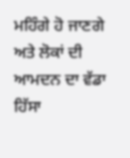ਮਹਿੰਗੇ ਹੋ ਜਾਣਗੇ ਅਤੇ ਲੋਕਾਂ ਦੀ ਆਮਦਨ ਦਾ ਵੱਡਾ ਹਿੱਸਾ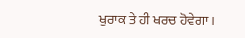ਖੁਰਾਕ ਤੇ ਹੀ ਖਰਚ ਹੋਵੇਗਾ।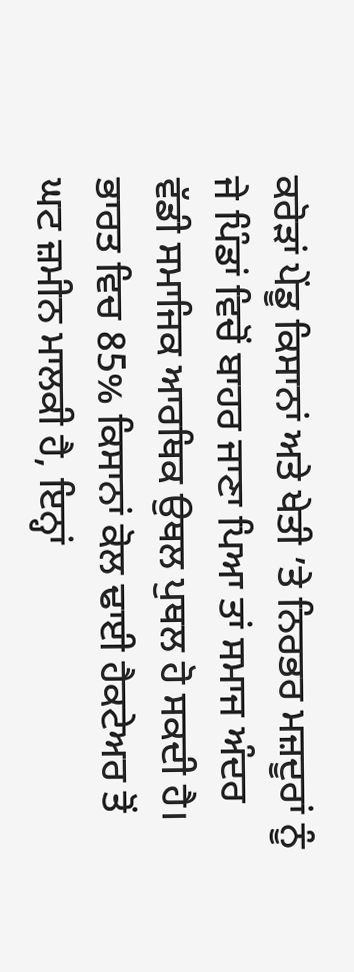ਕਰੋੜਾਂ ਪੇਂਡੂ ਕਿਸਾਨਾਂ ਅਤੇ ਖੇਤੀ ’ਤੇ ਨਿਰਭਰ ਮਜ਼ਦੂਰਾਂ ਨੂੰ ਜੇ ਪਿੰਡਾਂ ਵਿਚੋਂ ਬਾਹਰ ਜਾਣਾ ਪਿਆ ਤਾਂ ਸਮਾਜ ਅੰਦਰ ਵੱਡੀ ਸਮਾਜਿਕ ਆਰਥਿਕ ਉਥਲ ਪੁਥਲ ਹੋ ਸਕਦੀ ਹੈ। ਭਾਰਤ ਵਿਚ 85% ਕਿਸਾਨਾਂ ਕੋਲ ਢਾਈ ਹੈਕਟੇਅਰ ਤੋਂ ਘਟ ਜ਼ਮੀਨ ਮਾਲਕੀ ਹੈ, ਇਨ੍ਹਾਂ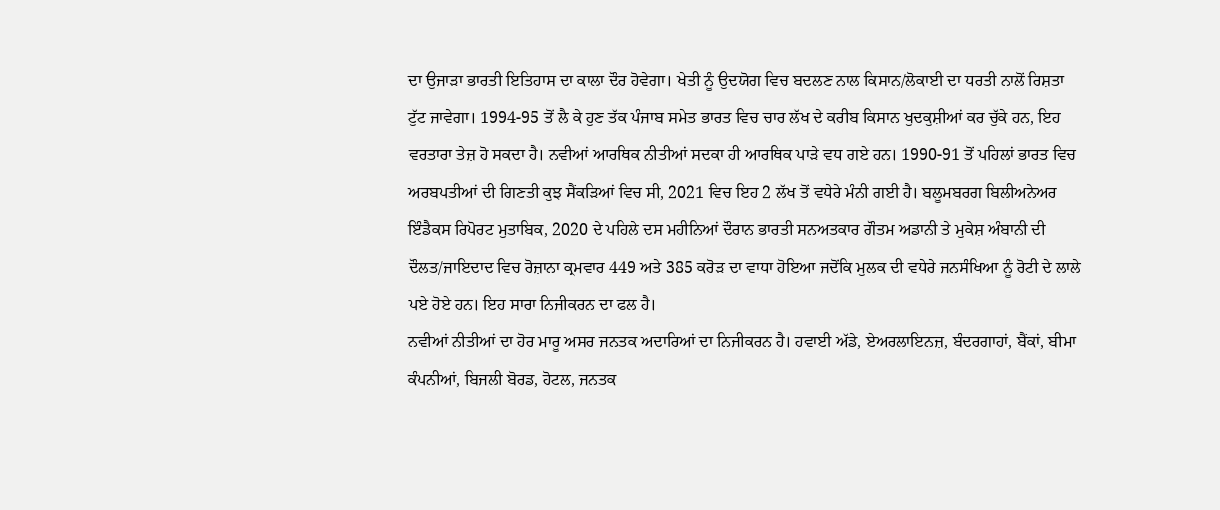ਦਾ ਉਜਾੜਾ ਭਾਰਤੀ ਇਤਿਹਾਸ ਦਾ ਕਾਲਾ ਦੌਰ ਹੋਵੇਗਾ। ਖੇਤੀ ਨੂੰ ਉਦਯੋਗ ਵਿਚ ਬਦਲਣ ਨਾਲ ਕਿਸਾਨ/ਲੋਕਾਈ ਦਾ ਧਰਤੀ ਨਾਲੋਂ ਰਿਸ਼ਤਾ ਟੁੱਟ ਜਾਵੇਗਾ। 1994-95 ਤੋਂ ਲੈ ਕੇ ਹੁਣ ਤੱਕ ਪੰਜਾਬ ਸਮੇਤ ਭਾਰਤ ਵਿਚ ਚਾਰ ਲੱਖ ਦੇ ਕਰੀਬ ਕਿਸਾਨ ਖੁਦਕੁਸ਼ੀਆਂ ਕਰ ਚੁੱਕੇ ਹਨ, ਇਹ ਵਰਤਾਰਾ ਤੇਜ਼ ਹੋ ਸਕਦਾ ਹੈ। ਨਵੀਆਂ ਆਰਥਿਕ ਨੀਤੀਆਂ ਸਦਕਾ ਹੀ ਆਰਥਿਕ ਪਾੜੇ ਵਧ ਗਏ ਹਨ। 1990-91 ਤੋਂ ਪਹਿਲਾਂ ਭਾਰਤ ਵਿਚ ਅਰਬਪਤੀਆਂ ਦੀ ਗਿਣਤੀ ਕੁਝ ਸੈਂਕੜਿਆਂ ਵਿਚ ਸੀ, 2021 ਵਿਚ ਇਹ 2 ਲੱਖ ਤੋਂ ਵਧੇਰੇ ਮੰਨੀ ਗਈ ਹੈ। ਬਲੂਮਬਰਗ ਬਿਲੀਅਨੇਅਰ ਇੰਡੈਕਸ ਰਿਪੋਰਟ ਮੁਤਾਬਿਕ, 2020 ਦੇ ਪਹਿਲੇ ਦਸ ਮਹੀਨਿਆਂ ਦੌਰਾਨ ਭਾਰਤੀ ਸਨਅਤਕਾਰ ਗੌਤਮ ਅਡਾਨੀ ਤੇ ਮੁਕੇਸ਼ ਅੰਬਾਨੀ ਦੀ ਦੌਲਤ/ਜਾਇਦਾਦ ਵਿਚ ਰੋਜ਼ਾਨਾ ਕ੍ਰਮਵਾਰ 449 ਅਤੇ 385 ਕਰੋੜ ਦਾ ਵਾਧਾ ਹੋਇਆ ਜਦੋਂਕਿ ਮੁਲਕ ਦੀ ਵਧੇਰੇ ਜਨਸੰਖਿਆ ਨੂੰ ਰੋਟੀ ਦੇ ਲਾਲੇ ਪਏ ਹੋਏ ਹਨ। ਇਹ ਸਾਰਾ ਨਿਜੀਕਰਨ ਦਾ ਫਲ ਹੈ।
ਨਵੀਆਂ ਨੀਤੀਆਂ ਦਾ ਹੋਰ ਮਾਰੂ ਅਸਰ ਜਨਤਕ ਅਦਾਰਿਆਂ ਦਾ ਨਿਜੀਕਰਨ ਹੈ। ਹਵਾਈ ਅੱਡੇ, ਏਅਰਲਾਇਨਜ਼, ਬੰਦਰਗਾਹਾਂ, ਬੈਂਕਾਂ, ਬੀਮਾ ਕੰਪਨੀਆਂ, ਬਿਜਲੀ ਬੋਰਡ, ਹੋਟਲ, ਜਨਤਕ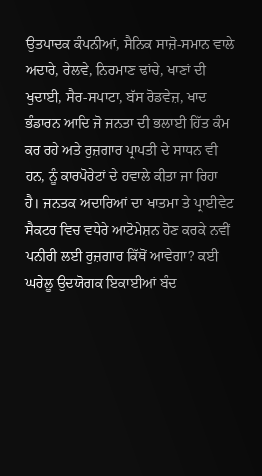ਉਤਪਾਦਕ ਕੰਪਨੀਆਂ, ਸੈਨਿਕ ਸਾਜ਼ੋ-ਸਮਾਨ ਵਾਲੇ ਅਦਾਰੇ, ਰੇਲਵੇ, ਨਿਰਮਾਣ ਢਾਂਚੇ, ਖਾਣਾਂ ਦੀ ਖੁਦਾਈ, ਸੈਰ-ਸਪਾਟਾ, ਬੱਸ ਰੋਡਵੇਜ਼, ਖਾਦ ਭੰਡਾਰਨ ਆਦਿ ਜੋ ਜਨਤਾ ਦੀ ਭਲਾਈ ਹਿੱਤ ਕੰਮ ਕਰ ਰਹੇ ਅਤੇ ਰੁਜ਼ਗਾਰ ਪ੍ਰਾਪਤੀ ਦੇ ਸਾਧਨ ਵੀ ਹਨ, ਨੂੰ ਕਾਰਪੋਰੇਟਾਂ ਦੇ ਹਵਾਲੇ ਕੀਤਾ ਜਾ ਰਿਹਾ ਹੈ। ਜਨਤਕ ਅਦਾਰਿਆਂ ਦਾ ਖਾਤਮਾ ਤੇ ਪ੍ਰਾਈਵੇਟ ਸੈਕਟਰ ਵਿਚ ਵਧੇਰੇ ਆਟੋਮੇਸ਼ਨ ਹੋਣ ਕਰਕੇ ਨਵੀਂ ਪਨੀਰੀ ਲਈ ਰੁਜ਼ਗਾਰ ਕਿੱਥੋਂ ਆਵੇਗਾ? ਕਈ ਘਰੇਲੂ ਉਦਯੋਗਕ ਇਕਾਈਆਂ ਬੰਦ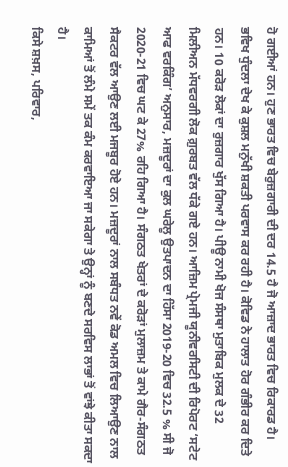ਹੋ ਗਈਆਂ ਹਨ। ਹੁਣ ਭਾਰਤ ਵਿਚ ਬੇਰੁਜ਼ਗਾਰੀ ਦੀ ਦਰ 14.5 ਹੈ ਜੋ ਆਜ਼ਾਦ ਭਾਰਤ ਵਿਚ ਰਿਕਾਰਡ ਹੈ। ਭਵਿਖ ਧੁੰਦਲਾ ਦੇਖ ਕੇ ਕੁਸ਼ਲ ਮਨੁੱਖੀ ਸ਼ਕਤੀ ਪਰਵਾਸ ਕਰ ਰਹੀ ਹੈ। ਕੋਵਿਡ ਨੇ ਹਾਲਾਤ ਹੋਰ ਗੰਭੀਰ ਕਰ ਦਿਤੇ ਹਨ। 10 ਕਰੋੜ ਲੋਕਾਂ ਦਾ ਰੁਜ਼ਗਾਰ ਖੁੱਸ ਗਿਆ ਹੈ। ਪੀਊ ਨਾਮੀ ਖੋਜ ਸੰਸਥਾ ਮੁਤਾਬਿਕ ਮੁਲਕ ਦੇ 32 ਮਿਲੀਅਨ ਮੱਧਵਰਗੀ ਲੋਕ ਗ਼ੁਰਬਤ ਵੱਲ ਧੱਕੇ ਗਏ ਹਨ। ਆਜ਼ਿਮ ਪ੍ਰੇਮਜੀ ਯੂਨੀਵਰਸਿਟੀ ਦੀ ਰਿਪੋਰਟ ‘ਸਟੇਟ ਆਫ ਵਰਕਿੰਗ’ ਅਨੁਸਾਰ, ਮਜ਼ਦੂਰਾਂ ਦਾ ਕੁਲ ਘਰੇਲੂ ਉਤਪਾਦਨ ਦਾ ਹਿੱਸਾ 2019-20 ਵਿਚ 32.5 % ਸੀ ਜੋ 2020-21 ਵਿਚ ਘਟ ਕੇ 27% ਰਹਿ ਗਿਆ ਹੈ। ਸੰਗਠਤ ਖੇਤਰਾਂ ਦੇ ਕਰੋੜਾਂ ਮੁਲਾਜ਼ਮ ਤੇ ਕਾਮੇ ਗੈਰ-ਸੰਗਠਤ ਸੈਕਟਰ ਵੱਲ ਆਉਣ ਲਈ ਮਜਬੂਰ ਹੋਏ ਹਨ। ਮਜ਼ਦੂਰਾਂ ਨਾਲ ਸਬੰਧਤ ਨਵੇਂ ਕੋਡ ਅਮਲ ਵਿਚ ਲਿਆਉਣ ਨਾਲ ਕਾਮਿਆਂ ਤੋਂ ਲੰਮੇ ਸਮੇਂ ਤਕ ਕੰਮ ਕਰਵਾਇਆ ਜਾ ਸਕੇਗਾ ਤੇ ਉਨ੍ਹਾਂ ਨੂੰ ਬਣਦੇ ਸਰਵਿਸ ਲਾਭਾਂ ਤੋਂ ਵਾਂਝੇ ਕੀਤਾ ਸਕਦਾ ਹੈ।
ਕਿਸੇ ਸ਼ਖ਼ਸ, ਪਰਿਵਾਰ,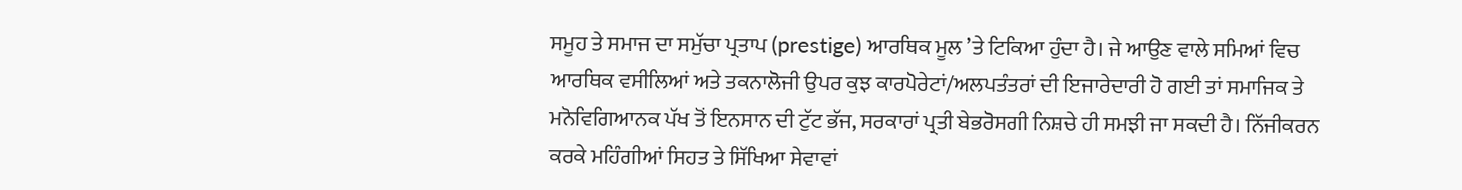ਸਮੂਹ ਤੇ ਸਮਾਜ ਦਾ ਸਮੁੱਚਾ ਪ੍ਰਤਾਪ (prestige) ਆਰਥਿਕ ਮੂਲ ’ਤੇ ਟਿਕਿਆ ਹੁੰਦਾ ਹੈ। ਜੇ ਆਉਣ ਵਾਲੇ ਸਮਿਆਂ ਵਿਚ ਆਰਥਿਕ ਵਸੀਲਿਆਂ ਅਤੇ ਤਕਨਾਲੋਜੀ ਉਪਰ ਕੁਝ ਕਾਰਪੋਰੇਟਾਂ/ਅਲਪਤੰਤਰਾਂ ਦੀ ਇਜਾਰੇਦਾਰੀ ਹੋ ਗਈ ਤਾਂ ਸਮਾਜਿਕ ਤੇ ਮਨੋਵਿਗਿਆਨਕ ਪੱਖ ਤੋਂ ਇਨਸਾਨ ਦੀ ਟੁੱਟ ਭੱਜ, ਸਰਕਾਰਾਂ ਪ੍ਰਤੀ ਬੇਭਰੋਸਗੀ ਨਿਸ਼ਚੇ ਹੀ ਸਮਝੀ ਜਾ ਸਕਦੀ ਹੈ। ਨਿੱਜੀਕਰਨ ਕਰਕੇ ਮਹਿੰਗੀਆਂ ਸਿਹਤ ਤੇ ਸਿੱਖਿਆ ਸੇਵਾਵਾਂ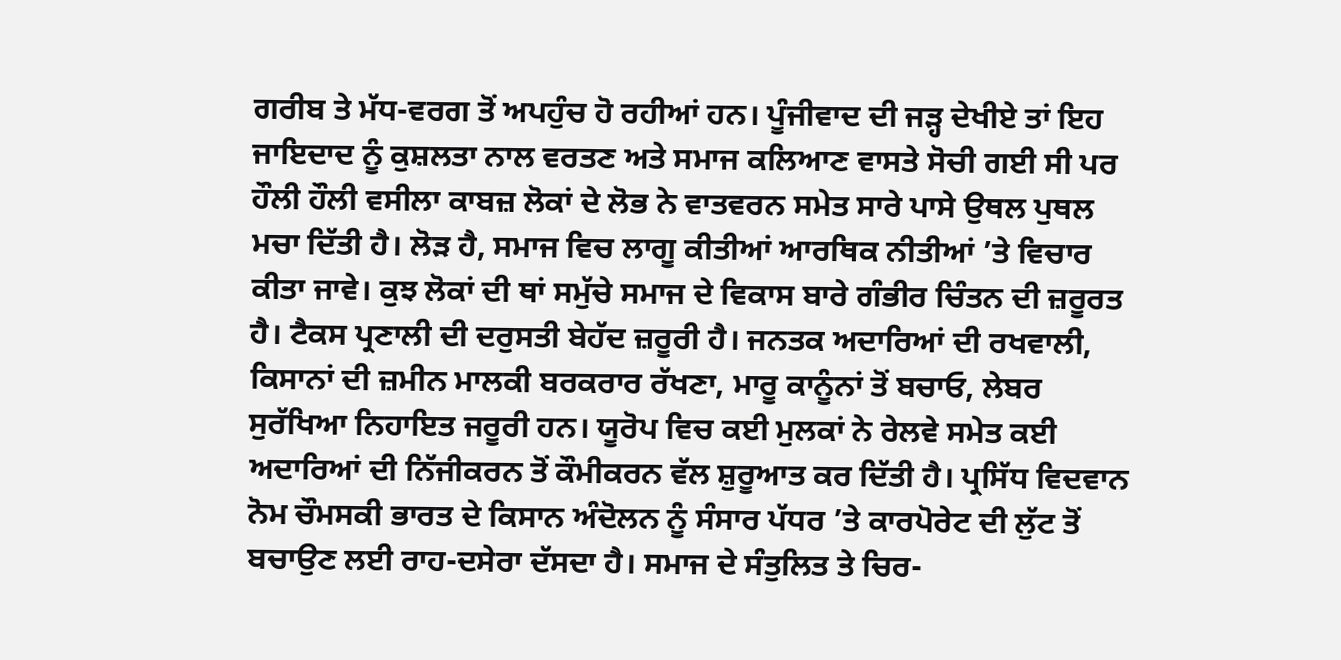ਗਰੀਬ ਤੇ ਮੱਧ-ਵਰਗ ਤੋਂ ਅਪਹੁੰਚ ਹੋ ਰਹੀਆਂ ਹਨ। ਪੂੰਜੀਵਾਦ ਦੀ ਜੜ੍ਹ ਦੇਖੀਏ ਤਾਂ ਇਹ ਜਾਇਦਾਦ ਨੂੰ ਕੁਸ਼ਲਤਾ ਨਾਲ ਵਰਤਣ ਅਤੇ ਸਮਾਜ ਕਲਿਆਣ ਵਾਸਤੇ ਸੋਚੀ ਗਈ ਸੀ ਪਰ ਹੌਲੀ ਹੌਲੀ ਵਸੀਲਾ ਕਾਬਜ਼ ਲੋਕਾਂ ਦੇ ਲੋਭ ਨੇ ਵਾਤਵਰਨ ਸਮੇਤ ਸਾਰੇ ਪਾਸੇ ਉਥਲ ਪੁਥਲ ਮਚਾ ਦਿੱਤੀ ਹੈ। ਲੋੜ ਹੈ, ਸਮਾਜ ਵਿਚ ਲਾਗੂ ਕੀਤੀਆਂ ਆਰਥਿਕ ਨੀਤੀਆਂ ’ਤੇ ਵਿਚਾਰ ਕੀਤਾ ਜਾਵੇ। ਕੁਝ ਲੋਕਾਂ ਦੀ ਥਾਂ ਸਮੁੱਚੇ ਸਮਾਜ ਦੇ ਵਿਕਾਸ ਬਾਰੇ ਗੰਭੀਰ ਚਿੰਤਨ ਦੀ ਜ਼ਰੂਰਤ ਹੈ। ਟੈਕਸ ਪ੍ਰਣਾਲੀ ਦੀ ਦਰੁਸਤੀ ਬੇਹੱਦ ਜ਼ਰੂਰੀ ਹੈ। ਜਨਤਕ ਅਦਾਰਿਆਂ ਦੀ ਰਖਵਾਲੀ, ਕਿਸਾਨਾਂ ਦੀ ਜ਼ਮੀਨ ਮਾਲਕੀ ਬਰਕਰਾਰ ਰੱਖਣਾ, ਮਾਰੂ ਕਾਨੂੰਨਾਂ ਤੋਂ ਬਚਾਓ, ਲੇਬਰ ਸੁਰੱਖਿਆ ਨਿਹਾਇਤ ਜਰੂਰੀ ਹਨ। ਯੂਰੋਪ ਵਿਚ ਕਈ ਮੁਲਕਾਂ ਨੇ ਰੇਲਵੇ ਸਮੇਤ ਕਈ ਅਦਾਰਿਆਂ ਦੀ ਨਿੱਜੀਕਰਨ ਤੋਂ ਕੌਮੀਕਰਨ ਵੱਲ ਸ਼ੁਰੂਆਤ ਕਰ ਦਿੱਤੀ ਹੈ। ਪ੍ਰਸਿੱਧ ਵਿਦਵਾਨ ਨੋਮ ਚੌਮਸਕੀ ਭਾਰਤ ਦੇ ਕਿਸਾਨ ਅੰਦੋਲਨ ਨੂੰ ਸੰਸਾਰ ਪੱਧਰ ’ਤੇ ਕਾਰਪੋਰੇਟ ਦੀ ਲੁੱਟ ਤੋਂ ਬਚਾਉਣ ਲਈ ਰਾਹ-ਦਸੇਰਾ ਦੱਸਦਾ ਹੈ। ਸਮਾਜ ਦੇ ਸੰਤੁਲਿਤ ਤੇ ਚਿਰ-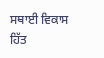ਸਥਾਈ ਵਿਕਾਸ ਹਿੱਤ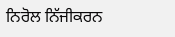ਨਿਰੋਲ ਨਿੱਜੀਕਰਨ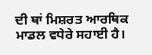ਦੀ ਥਾਂ ਮਿਸ਼ਰਤ ਆਰਥਿਕ ਮਾਡਲ ਵਧੇਰੇ ਸਹਾਈ ਹੈ।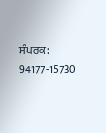ਸੰਪਰਕ: 94177-15730